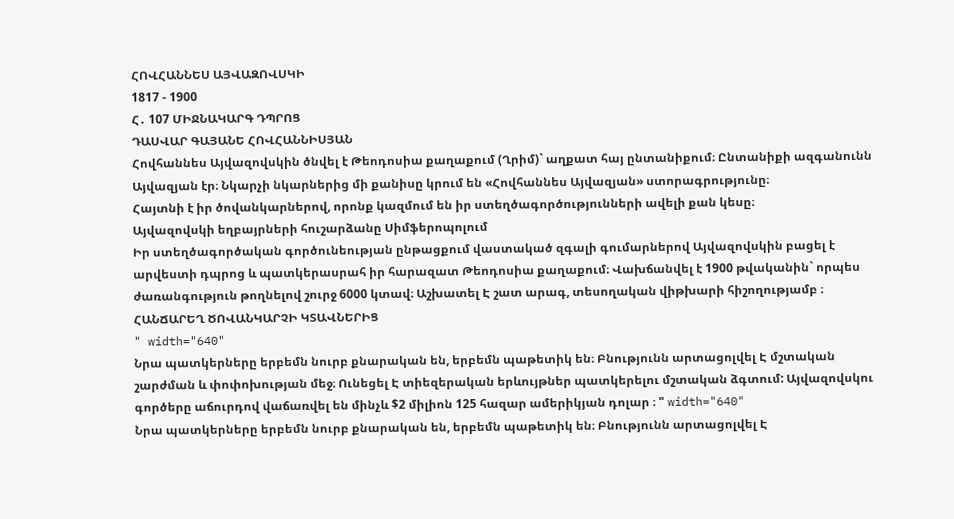ՀՈՎՀԱՆՆԵՍ ԱՅՎԱԶՈՎՍԿԻ
1817 - 1900
Հ․ 107 ՄԻՋՆԱԿԱՐԳ ԴՊՐՈՑ
ԴԱՍՎԱՐ ԳԱՅԱՆԵ ՀՈՎՀԱՆՆԻՍՅԱՆ
Հովհաննես Այվազովսկին ծնվել է Թեոդոսիա քաղաքում (Ղրիմ)` աղքատ հայ ընտանիքում։ Ընտանիքի ազգանունն Այվազյան էր։ Նկարչի նկարներից մի քանիսը կրում են «Հովհաննես Այվազյան» ստորագրությունը։
Հայտնի է իր ծովանկարներով, որոնք կազմում են իր ստեղծագործությունների ավելի քան կեսը։
Այվազովսկի եղբայրների հուշարձանը Սիմֆերոպոլում
Իր ստեղծագործական գործունեության ընթացքում վաստակած զգալի գումարներով Այվազովսկին բացել է արվեստի դպրոց և պատկերասրահ իր հարազատ Թեոդոսիա քաղաքում։ Վախճանվել է 1900 թվականին` որպես ժառանգություն թողնելով շուրջ 6000 կտավ։ Աշխատել Է շատ արագ, տեսողական վիթխարի հիշողությամբ ։
ՀԱՆՃԱՐԵՂ ԾՈՎԱՆԿԱՐՉԻ ԿՏԱՎՆԵՐԻՑ
" width="640"
Նրա պատկերները երբեմն նուրբ քնարական են, երբեմն պաթետիկ են։ Բնությունն արտացոլվել Է մշտական շարժման և փոփոխության մեջ։ Ունեցել Է տիեզերական երևույթներ պատկերելու մշտական ձգտում: Այվազովսկու գործերը աճուրդով վաճառվել են մինչև $2 միլիոն 125 հազար ամերիկյան դոլար ։ " width="640"
Նրա պատկերները երբեմն նուրբ քնարական են, երբեմն պաթետիկ են։ Բնությունն արտացոլվել Է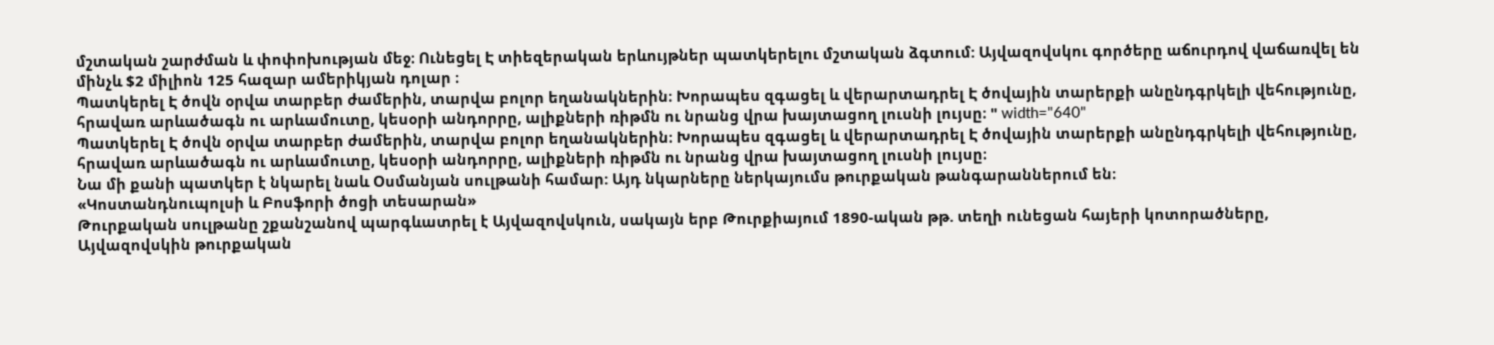մշտական շարժման և փոփոխության մեջ։ Ունեցել Է տիեզերական երևույթներ պատկերելու մշտական ձգտում: Այվազովսկու գործերը աճուրդով վաճառվել են մինչև $2 միլիոն 125 հազար ամերիկյան դոլար ։
Պատկերել Է ծովն օրվա տարբեր ժամերին, տարվա բոլոր եղանակներին։ Խորապես զգացել և վերարտադրել Է ծովային տարերքի անընդգրկելի վեհությունը, հրավառ արևածագն ու արևամուտը, կեսօրի անդորրը, ալիքների ռիթմն ու նրանց վրա խայտացող լուսնի լույսը։ " width="640"
Պատկերել Է ծովն օրվա տարբեր ժամերին, տարվա բոլոր եղանակներին։ Խորապես զգացել և վերարտադրել Է ծովային տարերքի անընդգրկելի վեհությունը, հրավառ արևածագն ու արևամուտը, կեսօրի անդորրը, ալիքների ռիթմն ու նրանց վրա խայտացող լուսնի լույսը։
Նա մի քանի պատկեր է նկարել նաև Օսմանյան սուլթանի համար: Այդ նկարները ներկայումս թուրքական թանգարաններում են։
«Կոստանդնուպոլսի և Բոսֆորի ծոցի տեսարան»
Թուրքական սուլթանը շքանշանով պարգևատրել է Այվազովսկուն, սակայն երբ Թուրքիայում 1890-ական թթ. տեղի ունեցան հայերի կոտորածները, Այվազովսկին թուրքական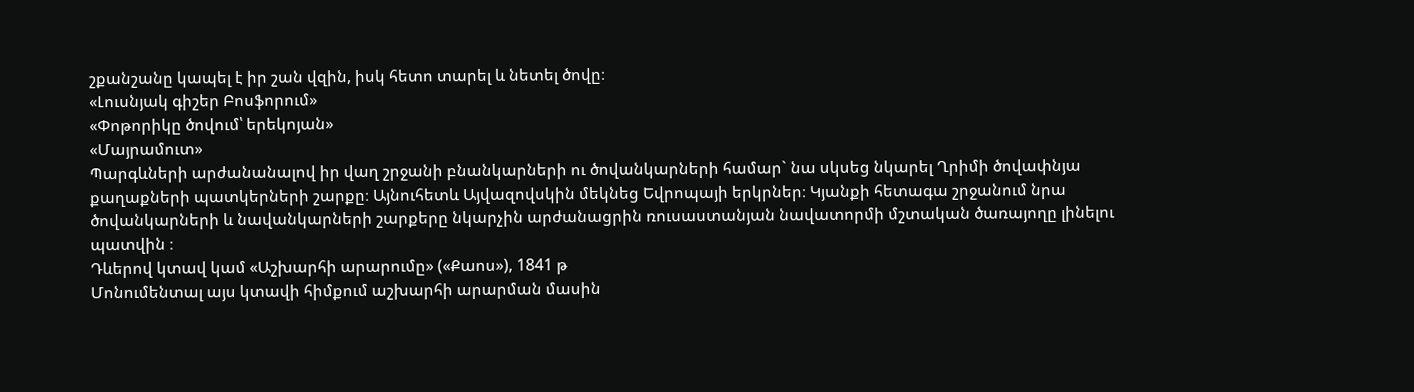շքանշանը կապել է իր շան վզին, իսկ հետո տարել և նետել ծովը։
«Լուսնյակ գիշեր Բոսֆորում»
«Փոթորիկը ծովում՝ երեկոյան»
«Մայրամուտ»
Պարգևների արժանանալով իր վաղ շրջանի բնանկարների ու ծովանկարների համար` նա սկսեց նկարել Ղրիմի ծովափնյա քաղաքների պատկերների շարքը։ Այնուհետև Այվազովսկին մեկնեց Եվրոպայի երկրներ։ Կյանքի հետագա շրջանում նրա ծովանկարների և նավանկարների շարքերը նկարչին արժանացրին ռուսաստանյան նավատորմի մշտական ծառայողը լինելու պատվին ։
Դևերով կտավ կամ «Աշխարհի արարումը» («Քաոս»), 1841 թ
Մոնումենտալ այս կտավի հիմքում աշխարհի արարման մասին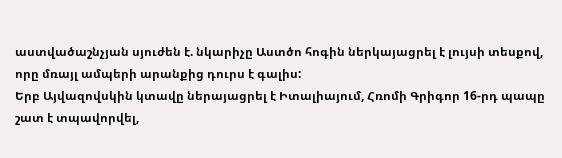աստվածաշնչյան սյուժեն է. նկարիչը Աստծո հոգին ներկայացրել է լույսի տեսքով, որը մռայլ ամպերի արանքից դուրս է գալիս:
Երբ Այվազովսկին կտավը ներայացրել է Իտալիայում, Հռոմի Գրիգոր 16-րդ պապը շատ է տպավորվել,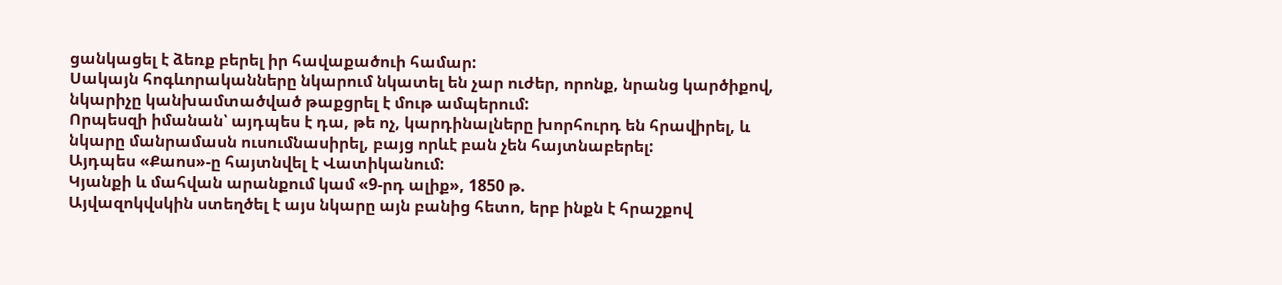ցանկացել է ձեռք բերել իր հավաքածուի համար:
Սակայն հոգևորականները նկարում նկատել են չար ուժեր, որոնք, նրանց կարծիքով, նկարիչը կանխամտածված թաքցրել է մութ ամպերում:
Որպեսզի իմանան՝ այդպես է դա, թե ոչ, կարդինալները խորհուրդ են հրավիրել, և նկարը մանրամասն ուսումնասիրել, բայց որևէ բան չեն հայտնաբերել:
Այդպես «Քաոս»-ը հայտնվել է Վատիկանում:
Կյանքի և մահվան արանքում կամ «9-րդ ալիք», 1850 թ.
Այվազոկվսկին ստեղծել է այս նկարը այն բանից հետո, երբ ինքն է հրաշքով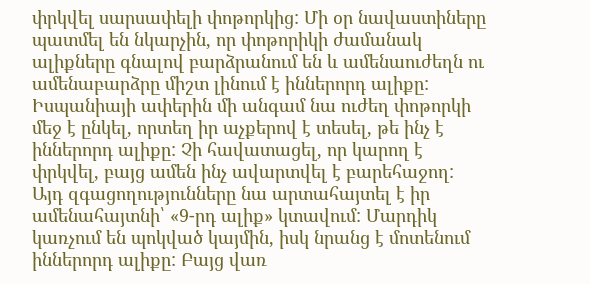փրկվել սարսափելի փոթորկից: Մի օր նավաստիները պատմել են նկարչին, որ փոթորիկի ժամանակ ալիքները գնալով բարձրանում են և ամենաուժեղն ու ամենաբարձրը միշտ լինում է իններորդ ալիքը:
Իսպանիայի ափերին մի անգամ նա ուժեղ փոթորկի մեջ է ընկել, որտեղ իր աչքերով է տեսել, թե ինչ է իններորդ ալիքը: Չի հավատացել, որ կարող է փրկվել, բայց ամեն ինչ ավարտվել է բարեհաջող:
Այդ զգացողությունները նա արտահայտել է իր ամենահայտնի՝ «9-րդ ալիք» կտավում: Մարդիկ կառչում են պոկված կայմին, իսկ նրանց է մոտենում իններորդ ալիքը: Բայց վառ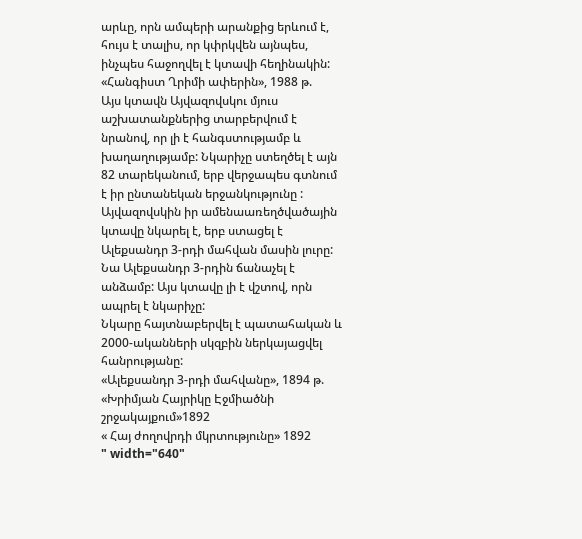արևը, որն ամպերի արանքից երևում է, հույս է տալիս, որ կփրկվեն այնպես, ինչպես հաջողվել է կտավի հեղինակին:
«Հանգիստ Ղրիմի ափերին», 1988 թ.
Այս կտավն Այվազովսկու մյուս աշխատանքներից տարբերվում է նրանով, որ լի է հանգստությամբ և խաղաղությամբ: Նկարիչը ստեղծել է այն 82 տարեկանում, երբ վերջապես գտնում է իր ընտանեկան երջանկությունը :
Այվազովսկին իր ամենաառեղծվածային կտավը նկարել է, երբ ստացել է Ալեքսանդր 3-րդի մահվան մասին լուրը:
Նա Ալեքսանդր 3-րդին ճանաչել է անձամբ: Այս կտավը լի է վշտով, որն ապրել է նկարիչը:
Նկարը հայտնաբերվել է պատահական և 2000-ականների սկզբին ներկայացվել հանրությանը:
«Ալեքսանդր 3-րդի մահվանը», 1894 թ.
«Խրիմյան Հայրիկը Էջմիածնի շրջակայքում»1892
« Հայ ժողովրդի մկրտությունը» 1892
" width="640"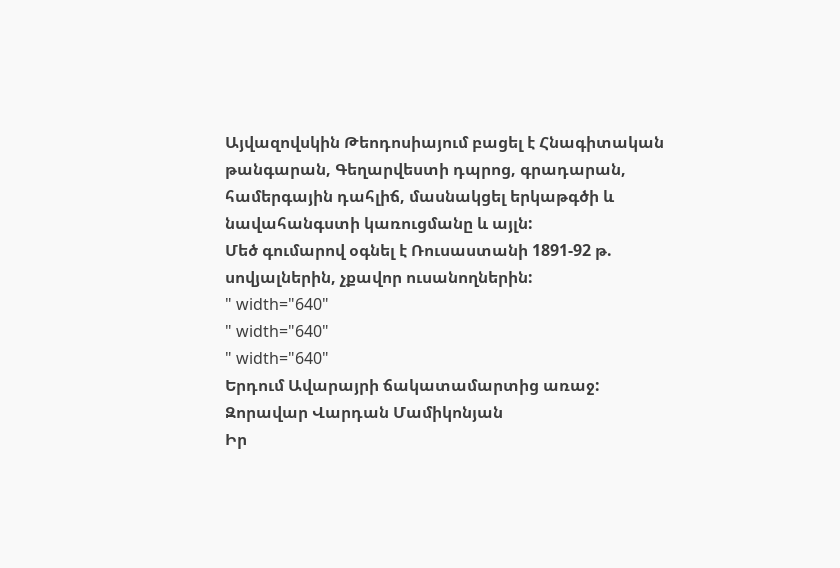Այվազովսկին Թեոդոսիայում բացել է Հնագիտական թանգարան, Գեղարվեստի դպրոց, գրադարան, համերգային դահլիճ, մասնակցել երկաթգծի և նավահանգստի կառուցմանը և այլն:
Մեծ գումարով օգնել է Ռուսաստանի 1891-92 թ. սովյալներին, չքավոր ուսանողներին:
" width="640"
" width="640"
" width="640"
Երդում Ավարայրի ճակատամարտից առաջ: Զորավար Վարդան Մամիկոնյան
Իր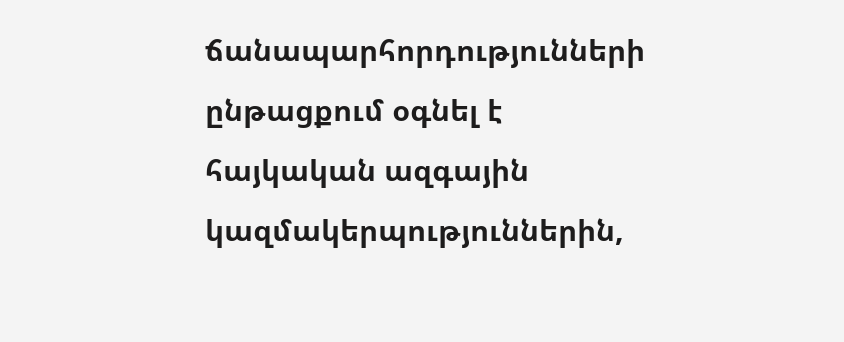ճանապարհորդությունների ընթացքում օգնել է հայկական ազգային կազմակերպություններին,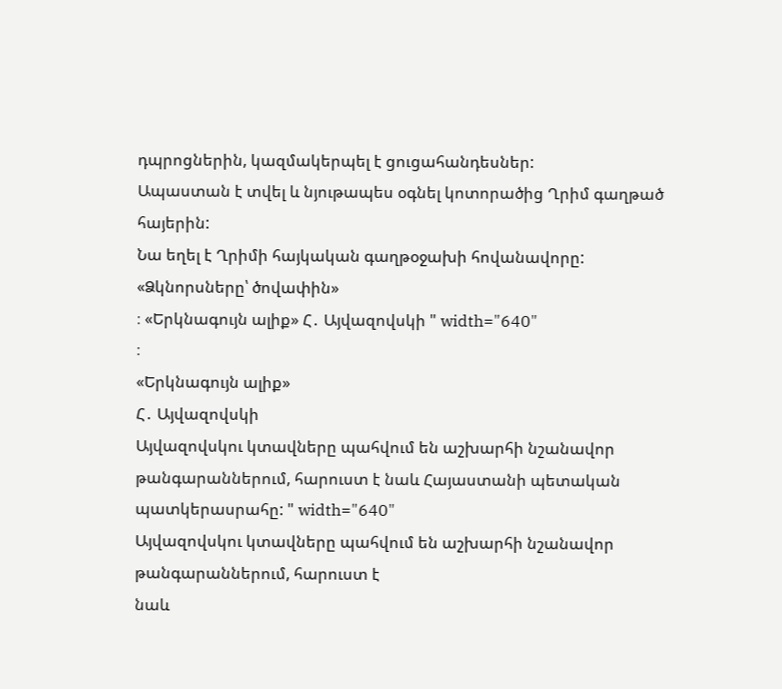դպրոցներին, կազմակերպել է ցուցահանդեսներ:
Ապաստան է տվել և նյութապես օգնել կոտորածից Ղրիմ գաղթած հայերին:
Նա եղել է Ղրիմի հայկական գաղթօջախի հովանավորը:
«Ձկնորսները՝ ծովափին»
։ «Երկնագույն ալիք» Հ․ Այվազովսկի " width="640"
։
«Երկնագույն ալիք»
Հ․ Այվազովսկի
Այվազովսկու կտավները պահվում են աշխարհի նշանավոր թանգարաններում, հարուստ է նաև Հայաստանի պետական պատկերասրահը: " width="640"
Այվազովսկու կտավները պահվում են աշխարհի նշանավոր թանգարաններում, հարուստ է
նաև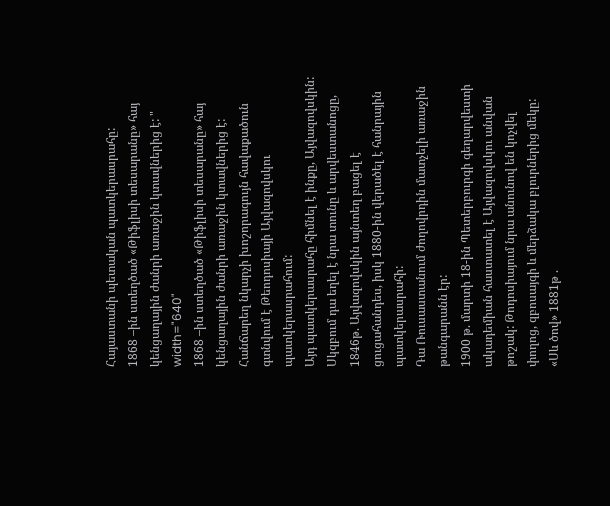Հայաստանի պետական պատկերասրահը:
1868 –ին ստեղծած «Թիֆլիսի տեսարանը» հայ կենցաղային ժանրի առաջին կտավներից է: " width="640"
1868 –ին ստեղծած «Թիֆլիսի տեսարանը» հայ կենցաղային ժանրի առաջին կտավներից է:
Հանճարեղ նկարչի խոշորագույն հավաքածուն գտնվում է Թեոդոսիայի Այվազովսկու պատկերասրահում:
Այդ պատկերասրահը հիմնել է ինքը, Այվազովսկին:
Սկզբում դա եղել է նրա տունը և արվեստանոցը, 1846թ. Այվազովսկին այնտեղ բացել է ցուցահանդես, իսկ 1880-ին վերածել է հանրային պատկերասրահի:
Դա Ռուսաստանում ժողովրդին մատչելի առաջին թանգարանն էր:
1900 թ. մարտի 18-ին Պետերբուրգի գեղարվեստի ակադեմիան հաստատել է Այվազովսկու անվան թոշակ: Թոդոսիայում նրա անունով են կոչվել փողոց, զբոսայգի և մերձակա բլուրներից մեկը:
«Սև ծով» 1881թ .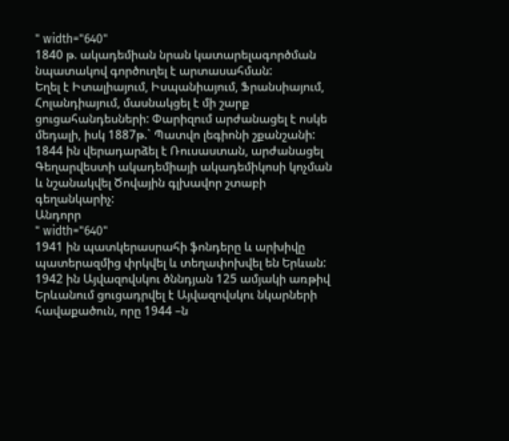" width="640"
1840 թ. ակադեմիան նրան կատարելագործման նպատակով գործուղել է արտասահման:
Եղել է Իտալիայում, Իսպանիայում, Ֆրանսիայում, Հոլանդիայում, մասնակցել է մի շարք ցուցահանդեսների: Փարիզում արժանացել է ոսկե մեդալի, իսկ 1887թ.` Պատվո լեգիոնի շքանշանի:
1844 ին վերադարձել է Ռուսաստան, արժանացել Գեղարվեստի ակադեմիայի ակադեմիկոսի կոչման և նշանակվել Ծովային գլխավոր շտաբի գեղանկարիչ:
Անդորր
" width="640"
1941 ին պատկերասրահի ֆոնդերը և արխիվը պատերազմից փրկվել և տեղափոխվել են Երևան: 1942 ին Այվազովսկու ծննդյան 125 ամյակի առթիվ Երևանում ցուցադրվել է Այվազովսկու նկարների հավաքածուն, որը 1944 –ն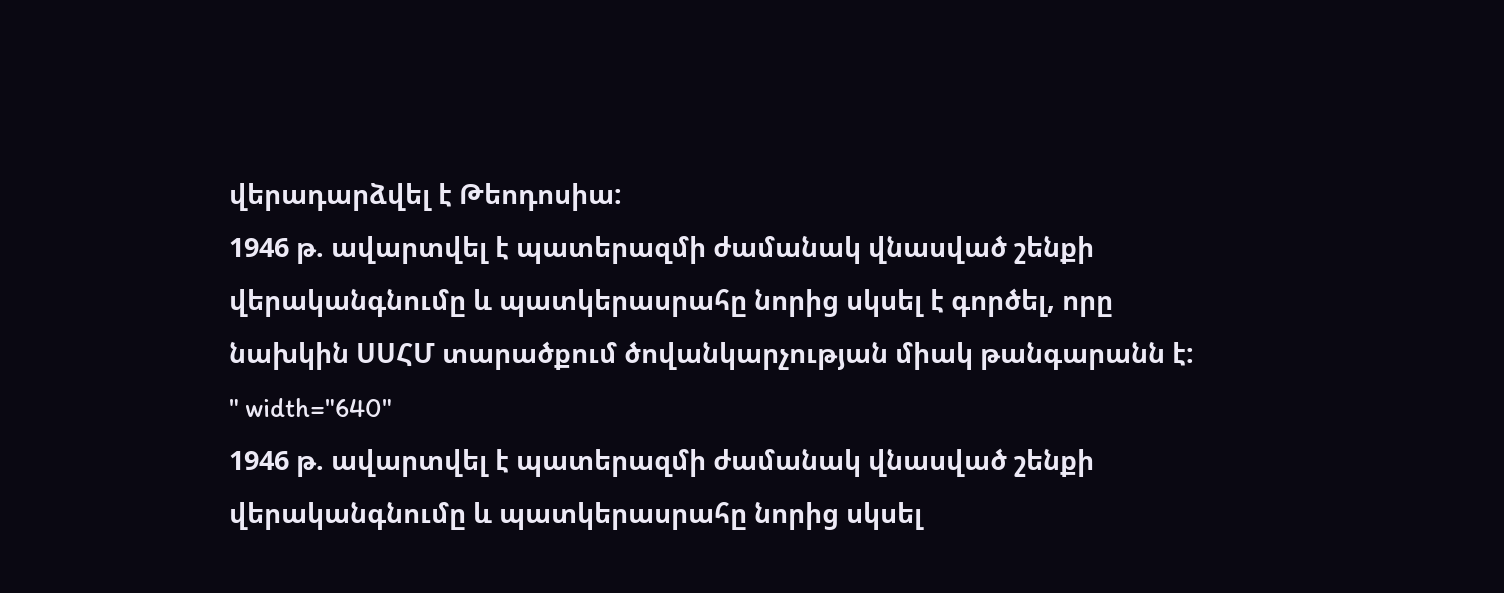վերադարձվել է Թեոդոսիա:
1946 թ. ավարտվել է պատերազմի ժամանակ վնասված շենքի վերականգնումը և պատկերասրահը նորից սկսել է գործել, որը նախկին ՍՍՀՄ տարածքում ծովանկարչության միակ թանգարանն է: " width="640"
1946 թ. ավարտվել է պատերազմի ժամանակ վնասված շենքի վերականգնումը և պատկերասրահը նորից սկսել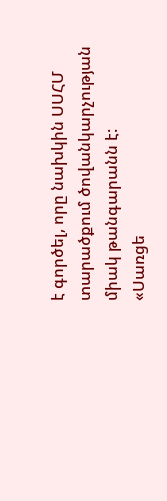է գործել, որը նախկին ՍՍՀՄ տարածքում ծովանկարչության միակ թանգարանն է:
«Սառցե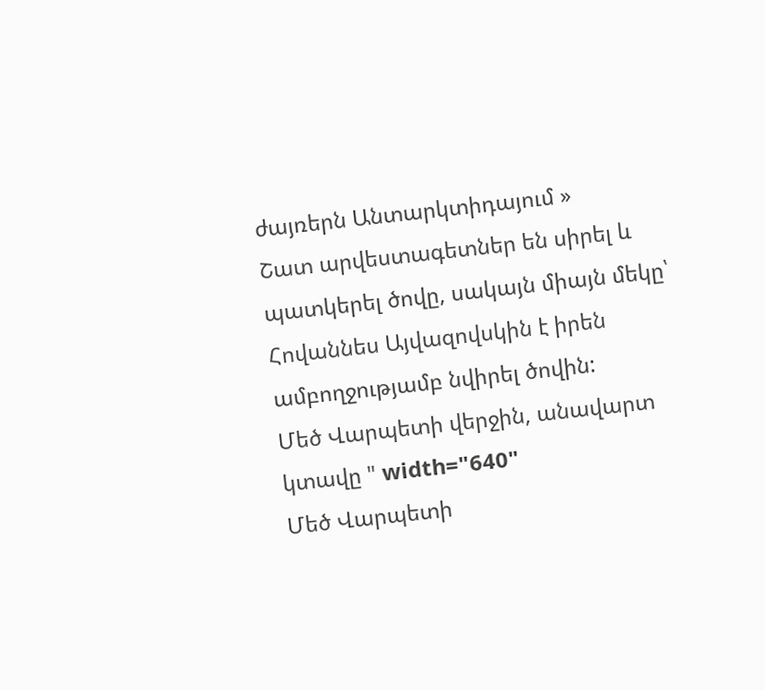ժայռերն Անտարկտիդայում »
Շատ արվեստագետներ են սիրել և պատկերել ծովը, սակայն միայն մեկը՝ Հովաննես Այվազովսկին է իրեն ամբողջությամբ նվիրել ծովին:
Մեծ Վարպետի վերջին, անավարտ կտավը " width="640"
Մեծ Վարպետի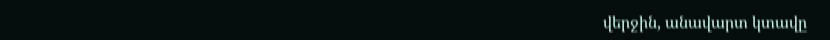վերջին, անավարտ կտավը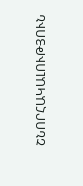ՇՆՈՐՀԱԿԱԼՈՒԹՅՈՒՆ